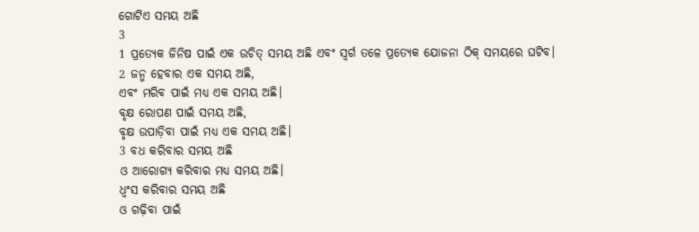ଗୋଟିଏ ସମୟ ଅଛି
3
1 ପ୍ରତ୍ୟେକ ଜିନିଷ ପାଇଁ ଏକ ଉଚିତ୍ ସମୟ ଅଛି ଏବଂ ସ୍ୱର୍ଗ ତଳେ ପ୍ରତ୍ୟେକ ଯୋଜନା ଠିକ୍ ସମୟରେ ଘଟିବ।
2 ଜନ୍ମ ହେବାର ଏକ ସମୟ ଅଛି,
ଏବଂ ମରିବ ପାଇଁ ମଧ୍ୟ ଏକ ସମୟ ଅଛି।
ବୃକ୍ଷ ରୋପଣ ପାଇଁ ସମୟ ଅଛି,
ବୃକ୍ଷ ଉପାଡ଼ିବା ପାଇଁ ମଧ୍ୟ ଏକ ସମୟ ଅଛି।
3 ବଧ କରିବାର ସମୟ ଅଛି
ଓ ଆରୋଗ୍ୟ କରିବାର ମଧ୍ୟ ସମୟ ଅଛି।
ଧ୍ୱଂସ କରିବାର ସମୟ ଅଛି
ଓ ଗଢ଼ିବା ପାଇଁ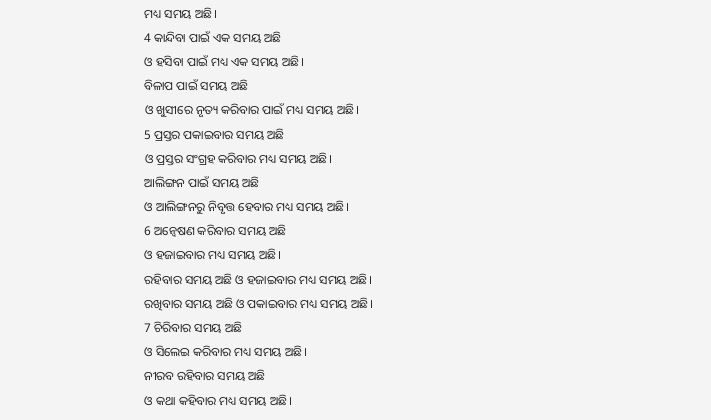ମଧ୍ୟ ସମୟ ଅଛି।
4 କାନ୍ଦିବା ପାଇଁ ଏକ ସମୟ ଅଛି
ଓ ହସିବା ପାଇଁ ମଧ୍ୟ ଏକ ସମୟ ଅଛି।
ବିଳାପ ପାଇଁ ସମୟ ଅଛି
ଓ ଖୁସୀରେ ନୃତ୍ୟ କରିବାର ପାଇଁ ମଧ୍ୟ ସମୟ ଅଛି।
5 ପ୍ରସ୍ତର ପକାଇବାର ସମୟ ଅଛି
ଓ ପ୍ରସ୍ତର ସଂଗ୍ରହ କରିବାର ମଧ୍ୟ ସମୟ ଅଛି।
ଆଲିଙ୍ଗନ ପାଇଁ ସମୟ ଅଛି
ଓ ଆଲିଙ୍ଗନରୁ ନିବୃତ୍ତ ହେବାର ମଧ୍ୟ ସମୟ ଅଛି।
6 ଅନ୍ୱେଷଣ କରିବାର ସମୟ ଅଛି
ଓ ହଜାଇବାର ମଧ୍ୟ ସମୟ ଅଛି।
ରହିବାର ସମୟ ଅଛି ଓ ହଜାଇବାର ମଧ୍ୟ ସମୟ ଅଛି।
ରଖିବାର ସମୟ ଅଛି ଓ ପକାଇବାର ମଧ୍ୟ ସମୟ ଅଛି।
7 ଚିରିବାର ସମୟ ଅଛି
ଓ ସିଲେଇ କରିବାର ମଧ୍ୟ ସମୟ ଅଛି।
ନୀରବ ରହିବାର ସମୟ ଅଛି
ଓ କଥା କହିବାର ମଧ୍ୟ ସମୟ ଅଛି।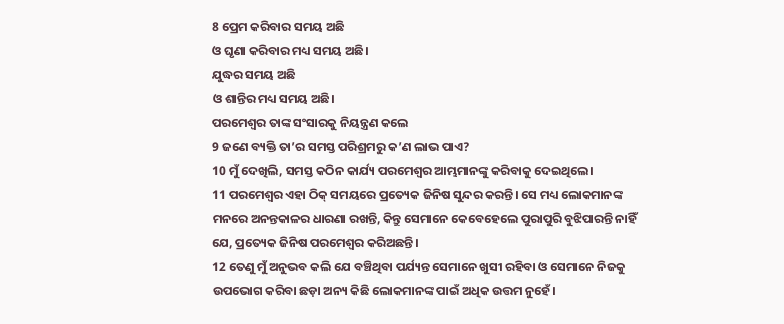8 ପ୍ରେମ କରିବାର ସମୟ ଅଛି
ଓ ଘୃଣା କରିବାର ମଧ୍ୟ ସମୟ ଅଛି।
ଯୁଦ୍ଧର ସମୟ ଅଛି
ଓ ଶାନ୍ତିର ମଧ୍ୟ ସମୟ ଅଛି।
ପରମେଶ୍ୱର ତାଙ୍କ ସଂସାରକୁ ନିୟନ୍ତ୍ରଣ କଲେ
9 ଜଣେ ବ୍ୟକ୍ତି ତା’ର ସମସ୍ତ ପରିଶ୍ରମରୁ କ’ଣ ଲାଭ ପାଏ?
10 ମୁଁ ଦେଖିଲି, ସମସ୍ତ କଠିନ କାର୍ଯ୍ୟ ପରମେଶ୍ୱର ଆମ୍ଭମାନଙ୍କୁ କରିବାକୁ ଦେଇଥିଲେ।
11 ପରମେଶ୍ୱର ଏହା ଠିକ୍ ସମୟରେ ପ୍ରତ୍ୟେକ ଜିନିଷ ସୁନ୍ଦର କରନ୍ତି। ସେ ମଧ୍ୟ ଲୋକମାନଙ୍କ ମନରେ ଅନନ୍ତକାଳର ଧାରଣା ରଖନ୍ତି, କିନ୍ତୁ ସେମାନେ କେବେହେଲେ ପୁରାପୁରି ବୁଝିପାରନ୍ତି ନାହିଁ ଯେ, ପ୍ରତ୍ୟେକ ଜିନିଷ ପରମେଶ୍ୱର କରିଅଛନ୍ତି।
12 ତେଣୁ ମୁଁ ଅନୁଭବ କଲି ଯେ ବଞ୍ଚିଥିବା ପର୍ଯ୍ୟନ୍ତ ସେମାନେ ଖୁସୀ ରହିବା ଓ ସେମାନେ ନିଜକୁ ଉପଭୋଗ କରିବା ଛଡ଼ା ଅନ୍ୟ କିଛି ଲୋକମାନଙ୍କ ପାଇଁ ଅଧିକ ଉତ୍ତମ ନୁହେଁ।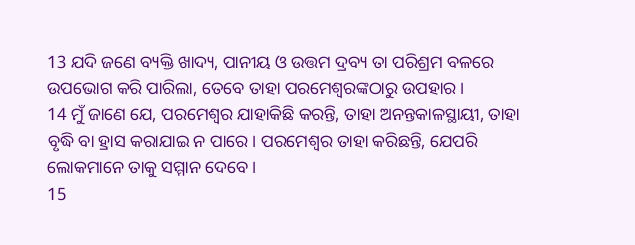13 ଯଦି ଜଣେ ବ୍ୟକ୍ତି ଖାଦ୍ୟ, ପାନୀୟ ଓ ଉତ୍ତମ ଦ୍ରବ୍ୟ ତା ପରିଶ୍ରମ ବଳରେ ଉପଭୋଗ କରି ପାରିଲା, ତେବେ ତାହା ପରମେଶ୍ୱରଙ୍କଠାରୁ ଉପହାର।
14 ମୁଁ ଜାଣେ ଯେ, ପରମେଶ୍ୱର ଯାହାକିଛି କରନ୍ତି, ତାହା ଅନନ୍ତକାଳସ୍ଥାୟୀ, ତାହା ବୃଦ୍ଧି ବା ହ୍ରାସ କରାଯାଇ ନ ପାରେ। ପରମେଶ୍ୱର ତାହା କରିଛନ୍ତି, ଯେପରି ଲୋକମାନେ ତାକୁ ସମ୍ମାନ ଦେବେ।
15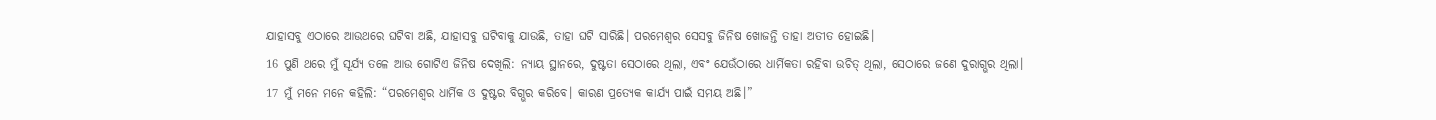ଯାହାସବୁ ଏଠାରେ ଆଉଥରେ ଘଟିବା ଅଛି, ଯାହାସବୁ ଘଟିବାକୁ ଯାଉଛି, ତାହା ଘଟି ସାରିଛି। ପରମେଶ୍ୱର ସେସବୁ ଜିନିଷ ଖୋଜନ୍ତି ତାହା ଅତୀତ ହୋଇଛି।
16 ପୁଣି ଥରେ ମୁଁ ସୂର୍ଯ୍ୟ ତଳେ ଆଉ ଗୋଟିଏ ଜିନିଷ ଦେଖିଲି: ନ୍ୟାୟ ସ୍ଥାନରେ, ଦୁଷ୍ଟତା ସେଠାରେ ଥିଲା, ଏବଂ ଯେଉଁଠାରେ ଧାର୍ମିକତା ରହିବା ଉଚିତ୍ ଥିଲା, ସେଠାରେ ଜଣେ ଦୁରାଗ୍ଭର ଥିଲା।
17 ମୁଁ ମନେ ମନେ କହିଲି: “ପରମେଶ୍ୱର ଧାର୍ମିକ ଓ ଦୁଷ୍ଟର ବିଗ୍ଭର କରିବେ। କାରଣ ପ୍ରତ୍ୟେକ କାର୍ଯ୍ୟ ପାଇଁ ସମୟ ଅଛି।”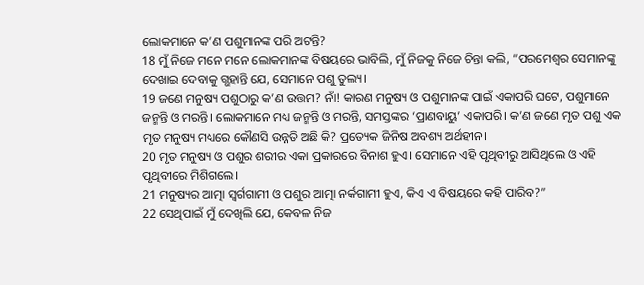ଲୋକମାନେ କ’ଣ ପଶୁମାନଙ୍କ ପରି ଅଟନ୍ତି?
18 ମୁଁ ନିଜେ ମନେ ମନେ ଲୋକମାନଙ୍କ ବିଷୟରେ ଭାବିଲି, ମୁଁ ନିଜକୁ ନିଜେ ଚିନ୍ତା କଲି, “ପରମେଶ୍ୱର ସେମାନଙ୍କୁ ଦେଖାଇ ଦେବାକୁ ଗ୍ଭହାନ୍ତି ଯେ, ସେମାନେ ପଶୁ ତୁଲ୍ୟ।
19 ଜଣେ ମନୁଷ୍ୟ ପଶୁଠାରୁ କ’ଣ ଉତ୍ତମ? ନାଁ! କାରଣ ମନୁଷ୍ୟ ଓ ପଶୁମାନଙ୍କ ପାଇଁ ଏକାପରି ଘଟେ, ପଶୁମାନେ ଜନ୍ମନ୍ତି ଓ ମରନ୍ତି। ଲୋକମାନେ ମଧ୍ୟ ଜନ୍ମନ୍ତି ଓ ମରନ୍ତି, ସମସ୍ତଙ୍କର ‘ପ୍ରାଣବାୟୁ’ ଏକାପରି। କ’ଣ ଜଣେ ମୃତ ପଶୁ ଏକ ମୃତ ମନୁଷ୍ୟ ମଧ୍ୟରେ କୌଣସି ଉନ୍ନତି ଅଛି କି? ପ୍ରତ୍ୟେକ ଜିନିଷ ଅବଶ୍ୟ ଅର୍ଥହୀନ।
20 ମୃତ ମନୁଷ୍ୟ ଓ ପଶୁର ଶରୀର ଏକା ପ୍ରକାରରେ ବିନାଶ ହୁଏ। ସେମାନେ ଏହି ପୃଥିବୀରୁ ଆସିଥିଲେ ଓ ଏହି ପୃଥିବୀରେ ମିଶିଗଲେ।
21 ମନୁଷ୍ୟର ଆତ୍ମା ସ୍ୱର୍ଗଗାମୀ ଓ ପଶୁର ଆତ୍ମା ନର୍କଗାମୀ ହୁଏ, କିଏ ଏ ବିଷୟରେ କହି ପାରିବ?”
22 ସେଥିପାଇଁ ମୁଁ ଦେଖିଲି ଯେ, କେବଳ ନିଜ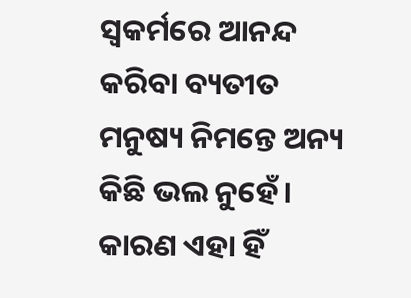ସ୍ୱକର୍ମରେ ଆନନ୍ଦ କରିବା ବ୍ୟତୀତ ମନୁଷ୍ୟ ନିମନ୍ତେ ଅନ୍ୟ କିଛି ଭଲ ନୁହେଁ। କାରଣ ଏହା ହିଁ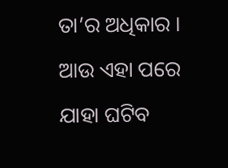ତା’ର ଅଧିକାର। ଆଉ ଏହା ପରେ ଯାହା ଘଟିବ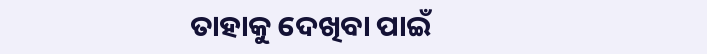ତାହାକୁ ଦେଖିବା ପାଇଁ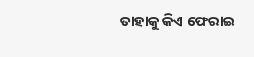ତାହାକୁ କିଏ ଫେରାଇ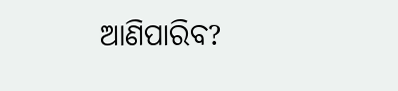ଆଣିପାରିବ?